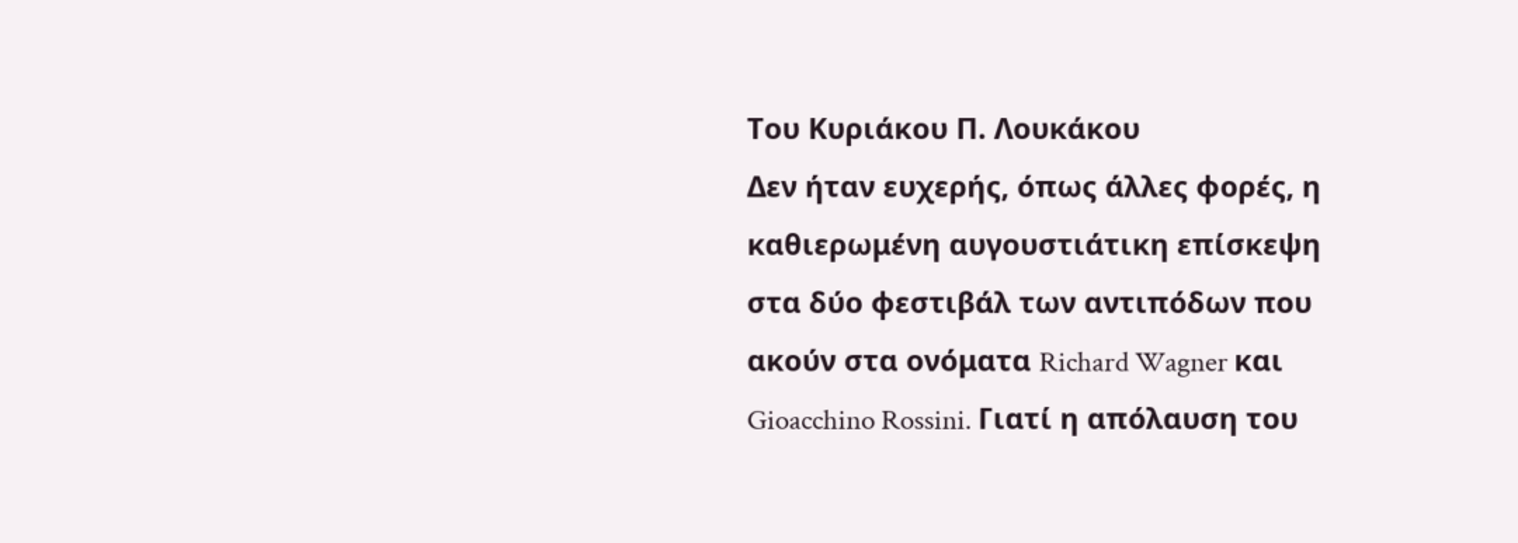Του Κυριάκου Π. Λουκάκου
Δεν ήταν ευχερής, όπως άλλες φορές, η καθιερωμένη αυγουστιάτικη επίσκεψη στα δύο φεστιβάλ των αντιπόδων που ακούν στα ονόματα Richard Wagner και Gioacchino Rossini. Γιατί η απόλαυση του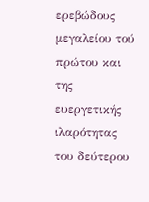ερεβώδους μεγαλείου τού πρώτου και της ευεργετικής ιλαρότητας του δεύτερου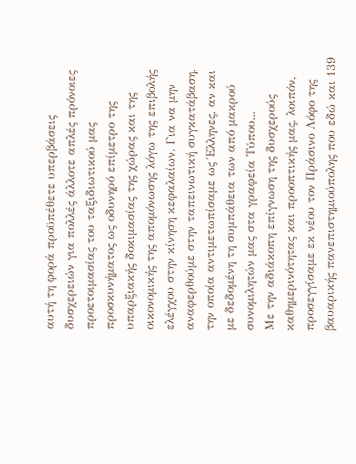αυτή τη φορά προϋπέθετε υπερβάσεις δυσχερειών για πολλές άλλοτε απλές πρόνοιες προετοιμασίας του ταξιδιωτικού μας προσκυνήματος ως οδυνηρό επίμετρο της υπαρξιακής δοκιμασίας της χώρας και της οικονομικής της απομόνωσης λόγω της επιβολής ελέγχου στην κίνηση κεφαλαίων. Για να μην αναφερθούμε στην ταπεινωτική συγκατάβαση, την οποία αντιμετωπίσαμε ως Έλληνες, αν και με δεδομένη τη συμπάθεια των από μακρού συνομιλητών μας στα γραφεία Τύπου...
Με την αδιάκοπη επίγνωση της δυσχερούς καθημερινότητας και προοπτικής μας, λοιπόν, προσεγγίσαμε εκ νέου τον Πράσινο Λόφο της βαυαρικής πανεπιστημιούπολης που εδώ και 139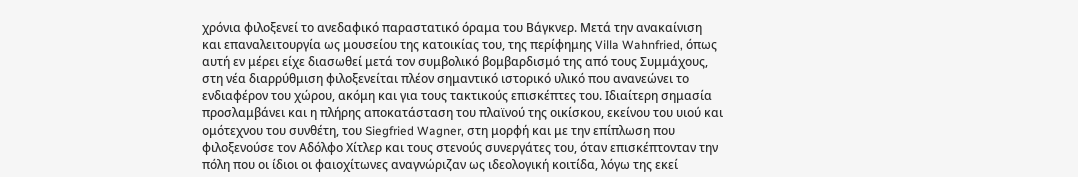χρόνια φιλοξενεί το ανεδαφικό παραστατικό όραμα του Βάγκνερ. Μετά την ανακαίνιση και επαναλειτουργία ως μουσείου της κατοικίας του, της περίφημης Villa Wahnfried, όπως αυτή εν μέρει είχε διασωθεί μετά τον συμβολικό βομβαρδισμό της από τους Συμμάχους, στη νέα διαρρύθμιση φιλοξενείται πλέον σημαντικό ιστορικό υλικό που ανανεώνει το ενδιαφέρον του χώρου, ακόμη και για τους τακτικούς επισκέπτες του. Ιδιαίτερη σημασία προσλαμβάνει και η πλήρης αποκατάσταση του πλαϊνού της οικίσκου, εκείνου του υιού και ομότεχνου του συνθέτη, του Siegfried Wagner, στη μορφή και με την επίπλωση που φιλοξενούσε τον Αδόλφο Χίτλερ και τους στενούς συνεργάτες του, όταν επισκέπτονταν την πόλη που οι ίδιοι οι φαιοχίτωνες αναγνώριζαν ως ιδεολογική κοιτίδα, λόγω της εκεί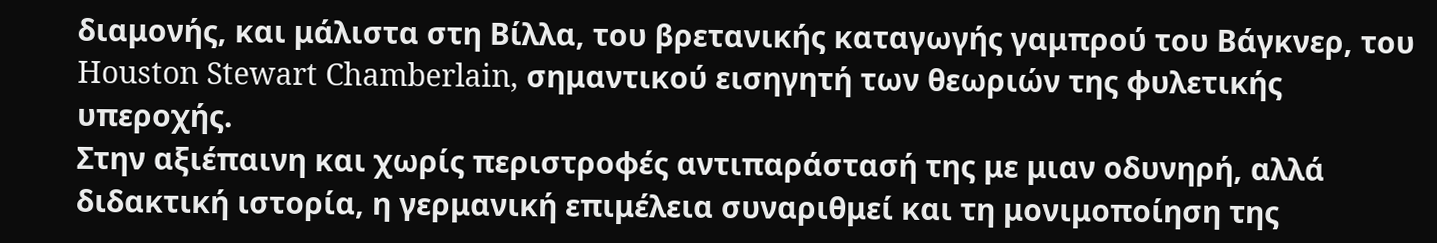διαμονής, και μάλιστα στη Βίλλα, του βρετανικής καταγωγής γαμπρού του Βάγκνερ, του Houston Stewart Chamberlain, σημαντικού εισηγητή των θεωριών της φυλετικής υπεροχής.
Στην αξιέπαινη και χωρίς περιστροφές αντιπαράστασή της με μιαν οδυνηρή, αλλά διδακτική ιστορία, η γερμανική επιμέλεια συναριθμεί και τη μονιμοποίηση της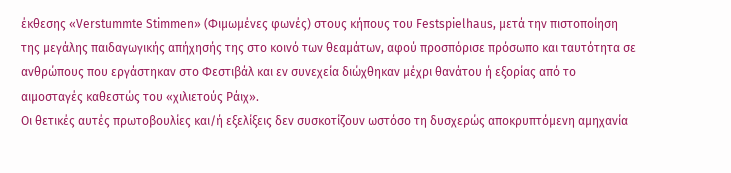έκθεσης «Verstummte Stimmen» (Φιμωμένες φωνές) στους κήπους του Festspielhaus, μετά την πιστοποίηση της μεγάλης παιδαγωγικής απήχησής της στο κοινό των θεαμάτων, αφού προσπόρισε πρόσωπο και ταυτότητα σε ανθρώπους που εργάστηκαν στο Φεστιβάλ και εν συνεχεία διώχθηκαν μέχρι θανάτου ή εξορίας από το αιμοσταγές καθεστώς του «χιλιετούς Ράιχ».
Οι θετικές αυτές πρωτοβουλίες και/ή εξελίξεις δεν συσκοτίζουν ωστόσο τη δυσχερώς αποκρυπτόμενη αμηχανία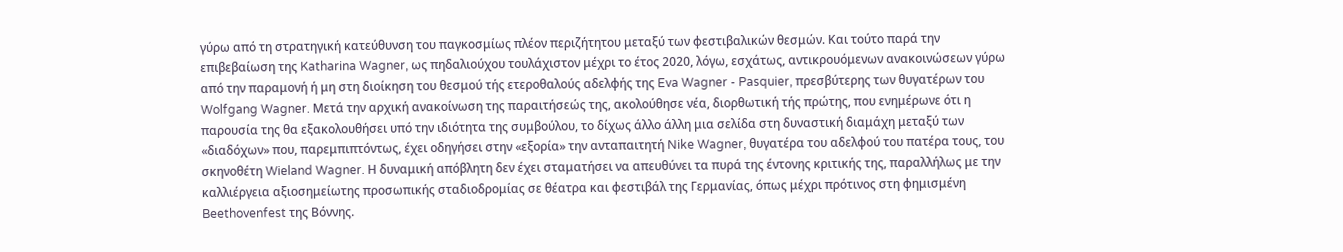γύρω από τη στρατηγική κατεύθυνση του παγκοσμίως πλέον περιζήτητου μεταξύ των φεστιβαλικών θεσμών. Και τούτο παρά την επιβεβαίωση της Katharina Wagner, ως πηδαλιούχου τουλάχιστον μέχρι το έτος 2020, λόγω, εσχάτως, αντικρουόμενων ανακοινώσεων γύρω από την παραμονή ή μη στη διοίκηση του θεσμού τής ετεροθαλούς αδελφής της Eva Wagner - Pasquier, πρεσβύτερης των θυγατέρων του Wolfgang Wagner. Μετά την αρχική ανακοίνωση της παραιτήσεώς της, ακολούθησε νέα, διορθωτική τής πρώτης, που ενημέρωνε ότι η παρουσία της θα εξακολουθήσει υπό την ιδιότητα της συμβούλου, το δίχως άλλο άλλη μια σελίδα στη δυναστική διαμάχη μεταξύ των «διαδόχων» που, παρεμπιπτόντως, έχει οδηγήσει στην «εξορία» την ανταπαιτητή Nike Wagner, θυγατέρα του αδελφού του πατέρα τους, του σκηνοθέτη Wieland Wagner. Η δυναμική απόβλητη δεν έχει σταματήσει να απευθύνει τα πυρά της έντονης κριτικής της, παραλλήλως με την καλλιέργεια αξιοσημείωτης προσωπικής σταδιοδρομίας σε θέατρα και φεστιβάλ της Γερμανίας, όπως μέχρι πρότινος στη φημισμένη Beethovenfest της Βόννης.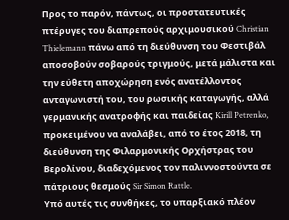Προς το παρόν, πάντως, οι προστατευτικές πτέρυγες του διαπρεπούς αρχιμουσικού Christian Thielemann πάνω από τη διεύθυνση του Φεστιβάλ αποσοβούν σοβαρούς τριγμούς, μετά μάλιστα και την εύθετη αποχώρηση ενός ανατέλλοντος ανταγωνιστή του, του ρωσικής καταγωγής, αλλά γερμανικής ανατροφής και παιδείας Kirill Petrenko, προκειμένου να αναλάβει, από το έτος 2018, τη διεύθυνση της Φιλαρμονικής Ορχήστρας του Βερολίνου, διαδεχόμενος τον παλιννοστούντα σε πάτριους θεσμούς Sir Simon Rattle.
Υπό αυτές τις συνθήκες, το υπαρξιακό πλέον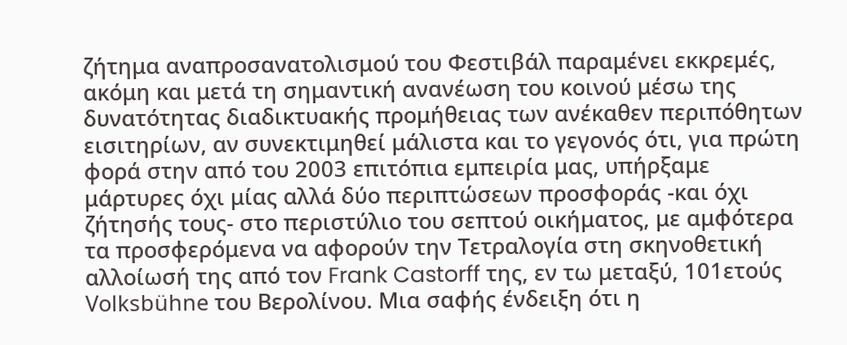ζήτημα αναπροσανατολισμού του Φεστιβάλ παραμένει εκκρεμές, ακόμη και μετά τη σημαντική ανανέωση του κοινού μέσω της δυνατότητας διαδικτυακής προμήθειας των ανέκαθεν περιπόθητων εισιτηρίων, αν συνεκτιμηθεί μάλιστα και το γεγονός ότι, για πρώτη φορά στην από του 2003 επιτόπια εμπειρία μας, υπήρξαμε μάρτυρες όχι μίας αλλά δύο περιπτώσεων προσφοράς -και όχι ζήτησής τους- στο περιστύλιο του σεπτού οικήματος, με αμφότερα τα προσφερόμενα να αφορούν την Τετραλογία στη σκηνοθετική αλλοίωσή της από τον Frank Castorff της, εν τω μεταξύ, 101ετούς Volksbühne του Βερολίνου. Μια σαφής ένδειξη ότι η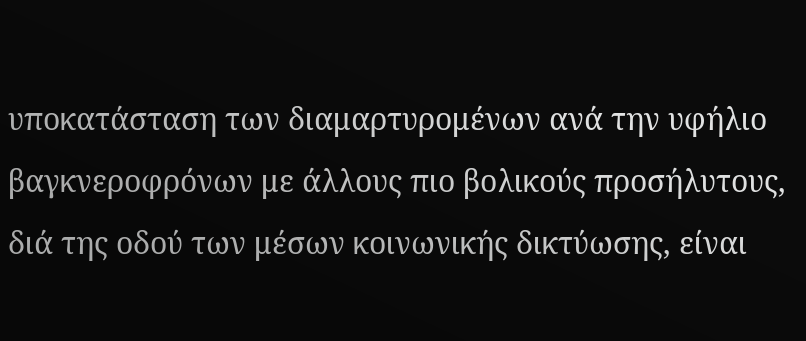υποκατάσταση των διαμαρτυρομένων ανά την υφήλιο βαγκνεροφρόνων με άλλους πιο βολικούς προσήλυτους, διά της οδού των μέσων κοινωνικής δικτύωσης, είναι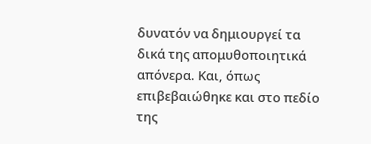δυνατόν να δημιουργεί τα δικά της απομυθοποιητικά απόνερα. Και, όπως επιβεβαιώθηκε και στο πεδίο της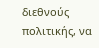διεθνούς πολιτικής, να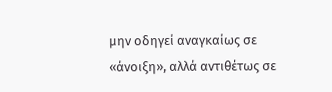μην οδηγεί αναγκαίως σε «άνοιξη», αλλά αντιθέτως σε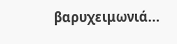βαρυχειμωνιά...